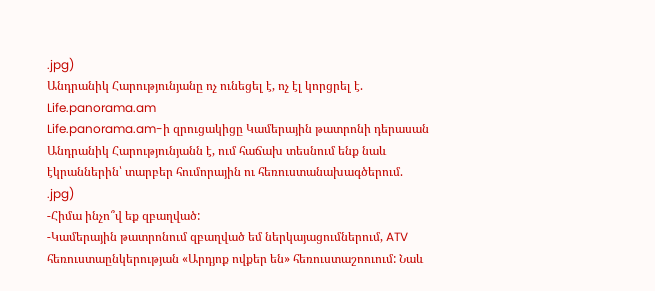.jpg)
Անդրանիկ Հարությունյանը ոչ ունեցել է, ոչ էլ կորցրել է. Life.panorama.am
Life.panorama.am-ի զրուցակիցը Կամերային թատրոնի դերասան Անդրանիկ Հարությունյանն է, ում հաճախ տեսնում ենք նաև էկրաններին՝ տարբեր հումորային ու հեռուստանախագծերում.
.jpg)
-Հիմա ինչո՞վ եք զբաղված:
-Կամերային թատրոնում զբաղված եմ ներկայացումներում, ATV հեռուստաընկերության «Արդյոք ովքեր են» հեռուստաշոուում: Նաև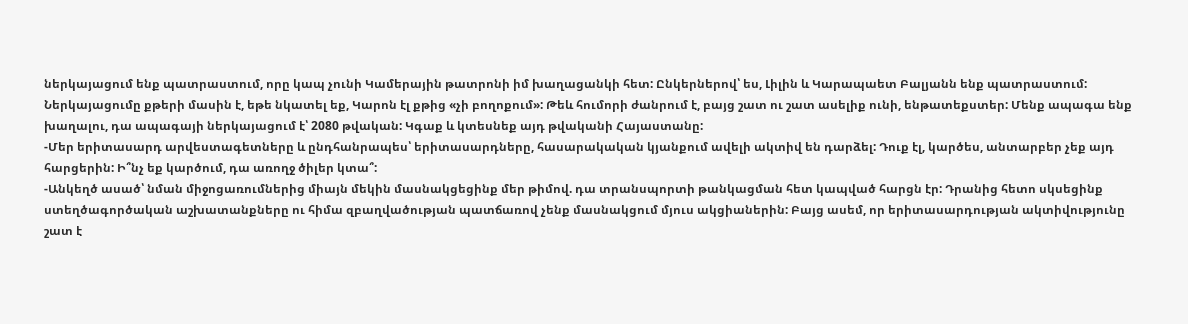ներկայացում ենք պատրաստում, որը կապ չունի Կամերային թատրոնի իմ խաղացանկի հետ: Ընկերներով՝ ես, Լիլին և Կարապաետ Բալյանն ենք պատրաստում: Ներկայացումը քթերի մասին է, եթե նկատել եք, Կարոն էլ քթից «չի բողոքում»: Թեև հումորի ժանրում է, բայց շատ ու շատ ասելիք ունի, ենթատեքստեր: Մենք ապագա ենք խաղալու, դա ապագայի ներկայացում է՝ 2080 թվական: Կգաք և կտեսնեք այդ թվականի Հայաստանը:
-Մեր երիտասարդ արվեստագետները և ընդհանրապես՝ երիտասարդները, հասարակական կյանքում ավելի ակտիվ են դարձել: Դուք էլ, կարծես, անտարբեր չեք այդ հարցերին: Ի՞նչ եք կարծում, դա առողջ ծիլեր կտա՞:
-Անկեղծ ասած՝ նման միջոցառումներից միայն մեկին մասնակցեցինք մեր թիմով. դա տրանսպորտի թանկացման հետ կապված հարցն էր: Դրանից հետո սկսեցինք ստեղծագործական աշխատանքները ու հիմա զբաղվածության պատճառով չենք մասնակցում մյուս ակցիաներին: Բայց ասեմ, որ երիտասարդության ակտիվությունը շատ է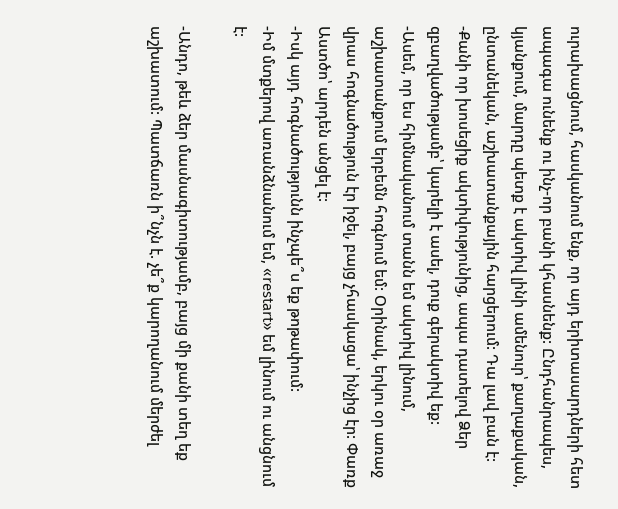ուրախացնում, հասկանում ենք, որ այդ երիտասարդների հետ ապագա ունենք ու ինչ-որ բանի կհասնենք: Ընդհանրապես, կյանքում, մարդը պետք է ակտիվ լինի ամենուր՝ քաղաքական, ընտանեկան, աշխատանքային հարցերում: Դա լավ բան է:
-Քանի որ խոսեցիք ակտիվությունից, ապա դատելով Ձեր զբաղվածությամբ՝ կարելի է ասել, դուք գերակտիվ եք:
-Ասեմ, որ ես հիմնականում տանն եմ ակտիվ լինում, աշխատանքում երբեմն հոգնում եմ: Օրինակ, երկու օր առաջ վրաս հոգնածություն էր իջել, բայց չհասկացա՝ ինչից էր: Փառք Աստծո՝ արդեն անցել է:
-Իսկ այդ հոգնածությունն ինչպե՞ս եք թոթափում:
-Իմ մտքերով առանձնանում եմ, «restart» եմ լինում ու անցնում է:

-Անդո, թեև ձեր մասնագիտությամբ, բայց մի քանի տեղ եք աշխատում: Պատճառն ի՞նչն է. չե՞ք կարողանում մերժել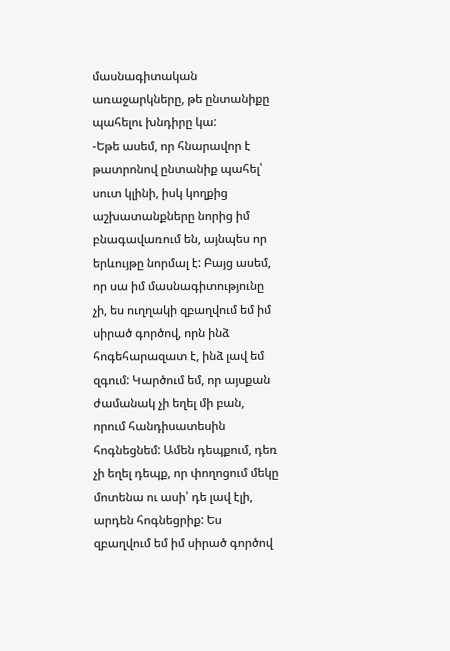մասնագիտական առաջարկները, թե ընտանիքը պահելու խնդիրը կա:
-Եթե ասեմ, որ հնարավոր է թատրոնով ընտանիք պահել՝ սուտ կլինի, իսկ կողքից աշխատանքները նորից իմ բնագավառում են, այնպես որ երևույթը նորմալ է: Բայց ասեմ, որ սա իմ մասնագիտությունը չի, ես ուղղակի զբաղվում եմ իմ սիրած գործով, որն ինձ հոգեհարազատ է, ինձ լավ եմ զգում: Կարծում եմ, որ այսքան ժամանակ չի եղել մի բան, որում հանդիսատեսին հոգնեցնեմ: Ամեն դեպքում, դեռ չի եղել դեպք, որ փողոցում մեկը մոտենա ու ասի՝ դե լավ էլի, արդեն հոգնեցրիք: Ես զբաղվում եմ իմ սիրած գործով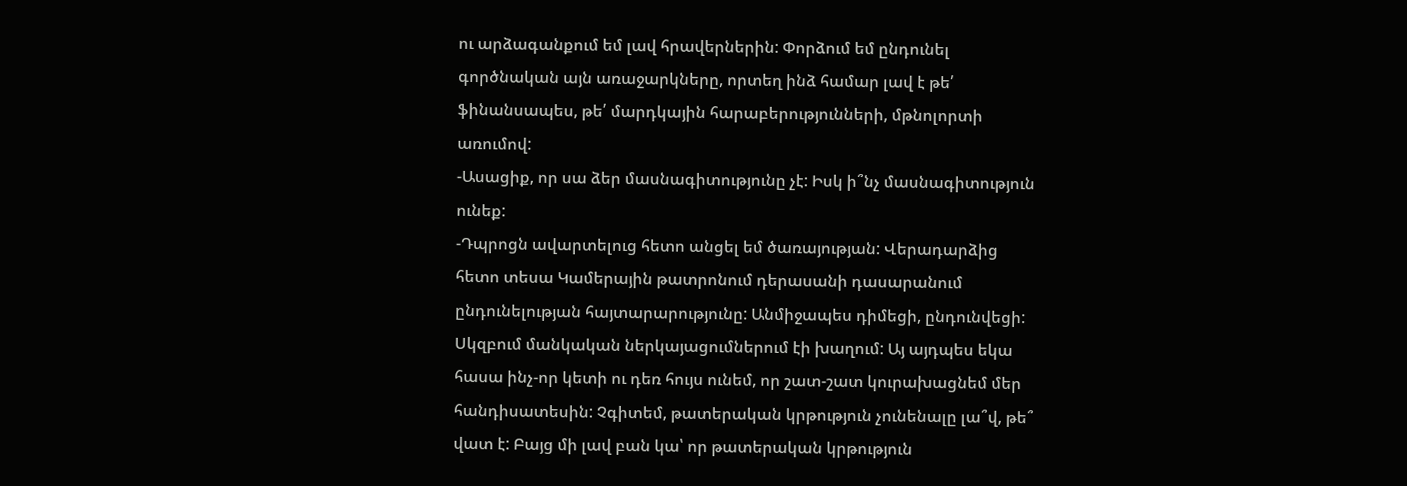ու արձագանքում եմ լավ հրավերներին: Փորձում եմ ընդունել գործնական այն առաջարկները, որտեղ ինձ համար լավ է թե՛ ֆինանսապես, թե՛ մարդկային հարաբերությունների, մթնոլորտի առումով:
-Ասացիք, որ սա ձեր մասնագիտությունը չէ: Իսկ ի՞նչ մասնագիտություն ունեք:
-Դպրոցն ավարտելուց հետո անցել եմ ծառայության: Վերադարձից հետո տեսա Կամերային թատրոնում դերասանի դասարանում ընդունելության հայտարարությունը: Անմիջապես դիմեցի, ընդունվեցի: Սկզբում մանկական ներկայացումներում էի խաղում: Այ այդպես եկա հասա ինչ-որ կետի ու դեռ հույս ունեմ, որ շատ-շատ կուրախացնեմ մեր հանդիսատեսին: Չգիտեմ, թատերական կրթություն չունենալը լա՞վ, թե՞ վատ է: Բայց մի լավ բան կա՝ որ թատերական կրթություն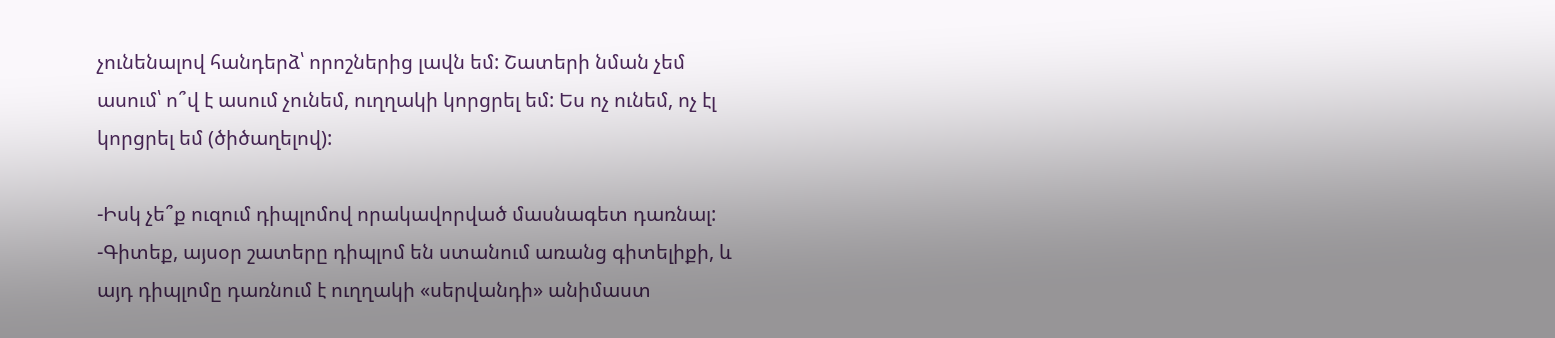չունենալով հանդերձ՝ որոշներից լավն եմ: Շատերի նման չեմ ասում՝ ո՞վ է ասում չունեմ, ուղղակի կորցրել եմ: Ես ոչ ունեմ, ոչ էլ կորցրել եմ (ծիծաղելով):

-Իսկ չե՞ք ուզում դիպլոմով որակավորված մասնագետ դառնալ:
-Գիտեք, այսօր շատերը դիպլոմ են ստանում առանց գիտելիքի, և այդ դիպլոմը դառնում է ուղղակի «սերվանդի» անիմաստ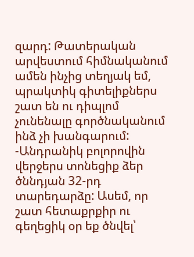զարդ: Թատերական արվեստում հիմնականում ամեն ինչից տեղյակ եմ, պրակտիկ գիտելիքներս շատ են ու դիպլոմ չունենալը գործնականում ինձ չի խանգարում:
-Անդրանիկ բոլորովին վերջերս տոնեցիք ձեր ծննդյան 32-րդ տարեդարձը: Ասեմ, որ շատ հետաքրքիր ու գեղեցիկ օր եք ծնվել՝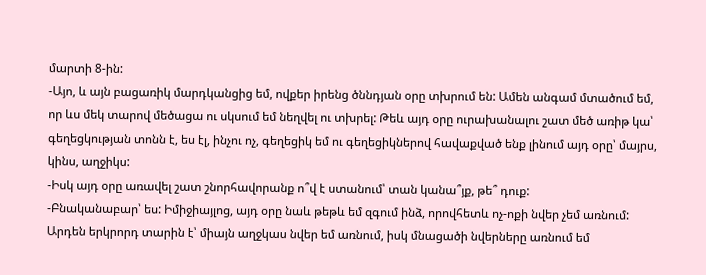մարտի 8-ին:
-Այո, և այն բացառիկ մարդկանցից եմ, ովքեր իրենց ծննդյան օրը տխրում են: Ամեն անգամ մտածում եմ, որ ևս մեկ տարով մեծացա ու սկսում եմ նեղվել ու տխրել: Թեև այդ օրը ուրախանալու շատ մեծ առիթ կա՝ գեղեցկության տոնն է, ես էլ, ինչու ոչ, գեղեցիկ եմ ու գեղեցիկներով հավաքված ենք լինում այդ օրը՝ մայրս, կինս, աղջիկս:
-Իսկ այդ օրը առավել շատ շնորհավորանք ո՞վ է ստանում՝ տան կանա՞յք, թե՞ դուք:
-Բնականաբար՝ ես: Իմիջիայլոց, այդ օրը նաև թեթև եմ զգում ինձ, որովհետև ոչ-ոքի նվեր չեմ առնում: Արդեն երկրորդ տարին է՝ միայն աղջկաս նվեր եմ առնում, իսկ մնացածի նվերները առնում եմ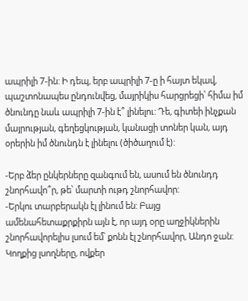ապրիլի 7-ին: Ի դեպ, երբ ապրիլի 7-ը ի հայտ եկավ, պաշտոնապես ընդունվեց, մայրիկիս հարցրեցի՝ հիմա իմ ծնունդը նաև ապրիլի 7-ին է՞ լինելու: Դե, գիտեի ինչքան մայրության, գեղեցկության, կանացի տոներ կան, այդ օրերին իմ ծնունդն է լինելու (ծիծաղում է):

-Երբ ձեր ընկերները զանգում են, ասում են ծնունդդ շնորհավո՞ր, թե՝ մարտի ութդ շնորհավոր:
-Երկու տարբերակն էլ լինում են: Բայց ամենահետաքրքիրն այն է, որ այդ օրը աղջիկներին շնորհավորելիս լսում եմ՝ քոնն էլ շնորհավոր, Անդո ջան: Կողքից լսողները, ովքեր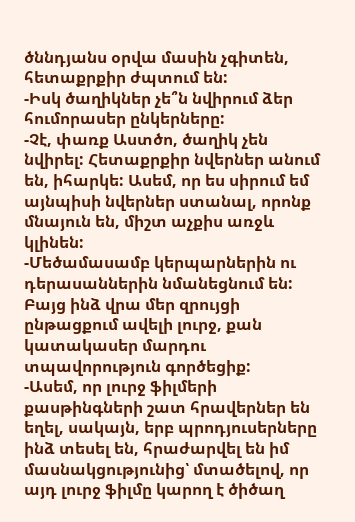ծննդյանս օրվա մասին չգիտեն, հետաքրքիր ժպտում են:
-Իսկ ծաղիկներ չե՞ն նվիրում ձեր հումորասեր ընկերները:
-Չէ, փառք Աստծո, ծաղիկ չեն նվիրել: Հետաքրքիր նվերներ անում են, իհարկե: Ասեմ, որ ես սիրում եմ այնպիսի նվերներ ստանալ, որոնք մնայուն են, միշտ աչքիս առջև կլինեն:
-Մեծամասամբ կերպարներին ու դերասաններին նմանեցնում են: Բայց ինձ վրա մեր զրույցի ընթացքում ավելի լուրջ, քան կատակասեր մարդու տպավորություն գործեցիք:
-Ասեմ, որ լուրջ ֆիլմերի քասթինգների շատ հրավերներ են եղել, սակայն, երբ պրոդյուսերները ինձ տեսել են, հրաժարվել են իմ մասնակցությունից՝ մտածելով, որ այդ լուրջ ֆիլմը կարող է ծիծաղ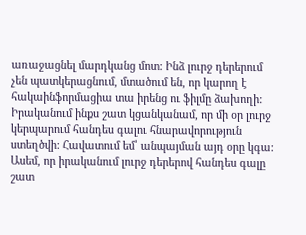առաջացնել մարդկանց մոտ: Ինձ լուրջ դերերում չեն պատկերացնում, մտածում են, որ կարող է հակաինֆորմացիա տա իրենց ու ֆիլմը ձախողի: Իրականում ինքս շատ կցանկանամ, որ մի օր լուրջ կերպարում հանդես գալու հնարավորություն ստեղծվի: Հավատում եմ՝ անպայման այդ օրը կգա: Ասեմ, որ իրականում լուրջ դերերով հանդես գալը շատ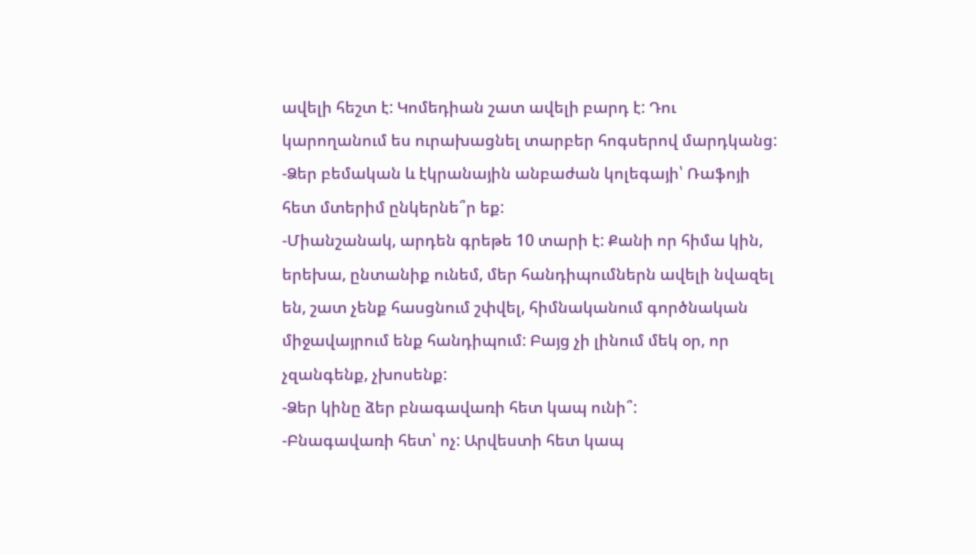ավելի հեշտ է: Կոմեդիան շատ ավելի բարդ է: Դու կարողանում ես ուրախացնել տարբեր հոգսերով մարդկանց:
-Ձեր բեմական և էկրանային անբաժան կոլեգայի՝ Ռաֆոյի հետ մտերիմ ընկերնե՞ր եք:
-Միանշանակ, արդեն գրեթե 10 տարի է: Քանի որ հիմա կին, երեխա, ընտանիք ունեմ, մեր հանդիպումներն ավելի նվազել են, շատ չենք հասցնում շփվել, հիմնականում գործնական միջավայրում ենք հանդիպում: Բայց չի լինում մեկ օր, որ չզանգենք, չխոսենք:
-Ձեր կինը ձեր բնագավառի հետ կապ ունի՞:
-Բնագավառի հետ՝ ոչ: Արվեստի հետ կապ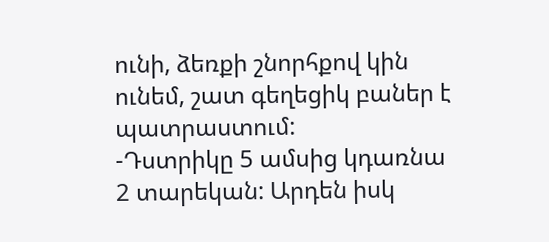ունի, ձեռքի շնորհքով կին ունեմ, շատ գեղեցիկ բաներ է պատրաստում:
-Դստրիկը 5 ամսից կդառնա 2 տարեկան: Արդեն իսկ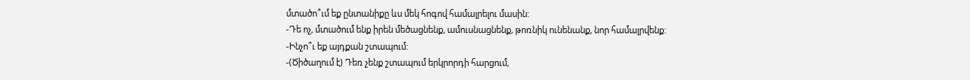մտածո՞ւմ եք ընտանիքը ևս մեկ հոգով համալրելու մասին:
-Դե ոչ, մտածում ենք իրեն մեծացնենք, ամուսնացնենք, թոռնիկ ունենանք, նոր համալրվենք:
-Ինչո՞ւ եք այդքան շտապում:
-(Ծիծաղում է) Դեռ չենք շտապում երկրորդի հարցում,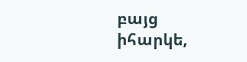բայց իհարկե,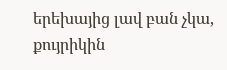երեխայից լավ բան չկա, քույրիկին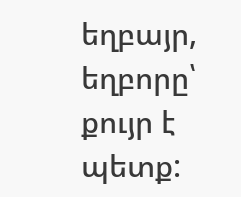եղբայր, եղբորը՝ քույր է պետք: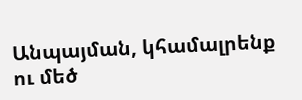Անպայման, կհամալրենք ու մեծ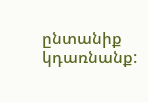ընտանիք կդառնանք: